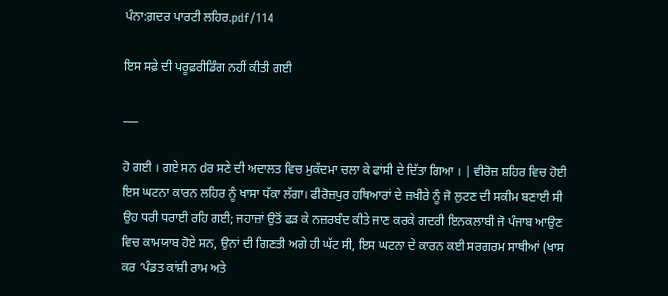ਪੰਨਾ:ਗ਼ਦਰ ਪਾਰਟੀ ਲਹਿਰ.pdf/114

ਇਸ ਸਫ਼ੇ ਦੀ ਪਰੂਫ਼ਰੀਡਿੰਗ ਨਹੀਂ ਕੀਤੀ ਗਈ

___

ਹੋ ਗਈ । ਗਏ ਸਨ dਰ ਸਣੇ ਦੀ ਅਦਾਲਤ ਵਿਚ ਮੁਕੱਦਮਾ ਚਲਾ ਕੇ ਫਾਂਸੀ ਦੇ ਦਿੱਤਾ ਗਿਆ । | ਵੀਰੋਜ਼ ਸ਼ਹਿਰ ਵਿਚ ਹੋਈ ਇਸ ਘਟਨਾ ਕਾਰਨ ਲਹਿਰ ਨੂੰ ਖਾਸਾ ਧੱਕਾ ਲੱਗਾ। ਫੀਰੋਜ਼ਪੁਰ ਹਥਿਆਰਾਂ ਦੇ ਜ਼ਖੀਰੇ ਨੂੰ ਜੋ ਲੁਟਣ ਦੀ ਸਕੀਮ ਬਣਾਈ ਸੀ ਉਹ ਧਰੀ ਧਰਾਈ ਰਹਿ ਗਈ; ਜਹਾਜ਼ਾਂ ਉਤੋਂ ਫੜ ਕੇ ਨਜ਼ਰਬੰਦ ਕੀਤੇ ਜਾਣ ਕਰਕੇ ਗਦਰੀ ਇਨਕਲਾਬੀ ਜੋ ਪੰਜਾਬ ਆਉਣ ਵਿਚ ਕਾਮਯਾਬ ਹੋਏ ਸਨ, ਉਨਾਂ ਦੀ ਗਿਣਤੀ ਅਗੇ ਹੀ ਘੱਟ ਸੀ, ਇਸ ਘਟਨਾ ਦੇ ਕਾਰਨ ਕਈ ਸਰਗਰਮ ਸਾਥੀਆਂ (ਖਾਸ ਕਰ ‘ਪੰਡਤ ਕਾਂਸ਼ੀ ਰਾਮ ਅਤੇ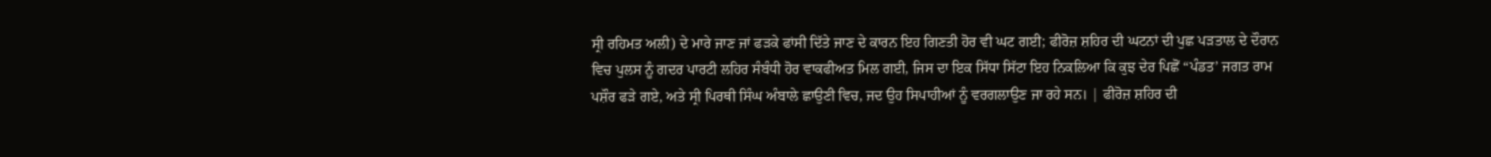ਸ੍ਰੀ ਰਹਿਮਤ ਅਲੀ) ਦੇ ਮਾਰੇ ਜਾਣ ਜਾਂ ਫੜਕੇ ਫਾਂਸੀ ਦਿੱਤੇ ਜਾਣ ਦੇ ਕਾਰਨ ਇਹ ਗਿਣਤੀ ਹੋਰ ਵੀ ਘਟ ਗਈ; ਫੀਰੋਜ਼ ਸ਼ਹਿਰ ਦੀ ਘਟਨਾਂ ਦੀ ਪੁਛ ਪੜਤਾਲ ਦੇ ਦੌਰਾਨ ਵਿਚ ਪੁਲਸ ਨੂੰ ਗਦਰ ਪਾਰਟੀ ਲਹਿਰ ਸੰਬੰਧੀ ਹੋਰ ਵਾਕਫੀਅਤ ਮਿਲ ਗਈ, ਜਿਸ ਦਾ ਇਕ ਸਿੱਧਾ ਸਿੱਟਾ ਇਹ ਨਿਕਲਿਆ ਕਿ ਕੁਝ ਦੇਰ ਪਿਛੋਂ “ਪੰਡਤ’ ਜਗਤ ਰਾਮ ਪਸ਼ੌਰ ਫੜੇ ਗਏ, ਅਤੇ ਸ੍ਰੀ ਪਿਰਥੀ ਸਿੰਘ ਅੰਬਾਲੇ ਛਾਉਣੀ ਵਿਚ, ਜਦ ਉਹ ਸਿਪਾਹੀਆਂ ਨੂੰ ਵਰਗਲਾਉਣ ਜਾ ਰਹੇ ਸਨ। | ਫੀਰੋਜ਼ ਸ਼ਹਿਰ ਦੀ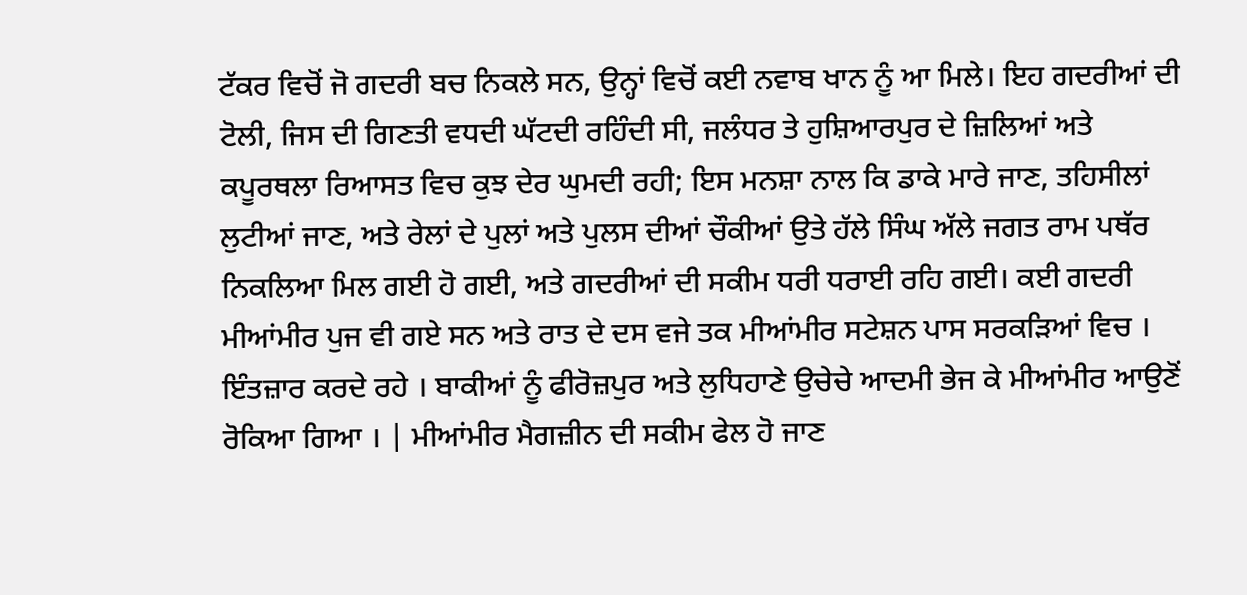ਟੱਕਰ ਵਿਚੋਂ ਜੋ ਗਦਰੀ ਬਚ ਨਿਕਲੇ ਸਨ, ਉਨ੍ਹਾਂ ਵਿਚੋਂ ਕਈ ਨਵਾਬ ਖਾਨ ਨੂੰ ਆ ਮਿਲੇ। ਇਹ ਗਦਰੀਆਂ ਦੀ ਟੋਲੀ, ਜਿਸ ਦੀ ਗਿਣਤੀ ਵਧਦੀ ਘੱਟਦੀ ਰਹਿੰਦੀ ਸੀ, ਜਲੰਧਰ ਤੇ ਹੁਸ਼ਿਆਰਪੁਰ ਦੇ ਜ਼ਿਲਿਆਂ ਅਤੇ ਕਪੂਰਥਲਾ ਰਿਆਸਤ ਵਿਚ ਕੁਝ ਦੇਰ ਘੁਮਦੀ ਰਹੀ; ਇਸ ਮਨਸ਼ਾ ਨਾਲ ਕਿ ਡਾਕੇ ਮਾਰੇ ਜਾਣ, ਤਹਿਸੀਲਾਂ ਲੁਟੀਆਂ ਜਾਣ, ਅਤੇ ਰੇਲਾਂ ਦੇ ਪੁਲਾਂ ਅਤੇ ਪੁਲਸ ਦੀਆਂ ਚੌਕੀਆਂ ਉਤੇ ਹੱਲੇ ਸਿੰਘ ਅੱਲੇ ਜਗਤ ਰਾਮ ਪਥੱਰ ਨਿਕਲਿਆ ਮਿਲ ਗਈ ਹੋ ਗਈ, ਅਤੇ ਗਦਰੀਆਂ ਦੀ ਸਕੀਮ ਧਰੀ ਧਰਾਈ ਰਹਿ ਗਈ। ਕਈ ਗਦਰੀ ਮੀਆਂਮੀਰ ਪੁਜ ਵੀ ਗਏ ਸਨ ਅਤੇ ਰਾਤ ਦੇ ਦਸ ਵਜੇ ਤਕ ਮੀਆਂਮੀਰ ਸਟੇਸ਼ਨ ਪਾਸ ਸਰਕੜਿਆਂ ਵਿਚ । ਇੰਤਜ਼ਾਰ ਕਰਦੇ ਰਹੇ । ਬਾਕੀਆਂ ਨੂੰ ਫੀਰੋਜ਼ਪੁਰ ਅਤੇ ਲੁਧਿਹਾਣੇ ਉਚੇਚੇ ਆਦਮੀ ਭੇਜ ਕੇ ਮੀਆਂਮੀਰ ਆਉਣੋਂ ਰੋਕਿਆ ਗਿਆ । | ਮੀਆਂਮੀਰ ਮੈਗਜ਼ੀਨ ਦੀ ਸਕੀਮ ਫੇਲ ਹੋ ਜਾਣ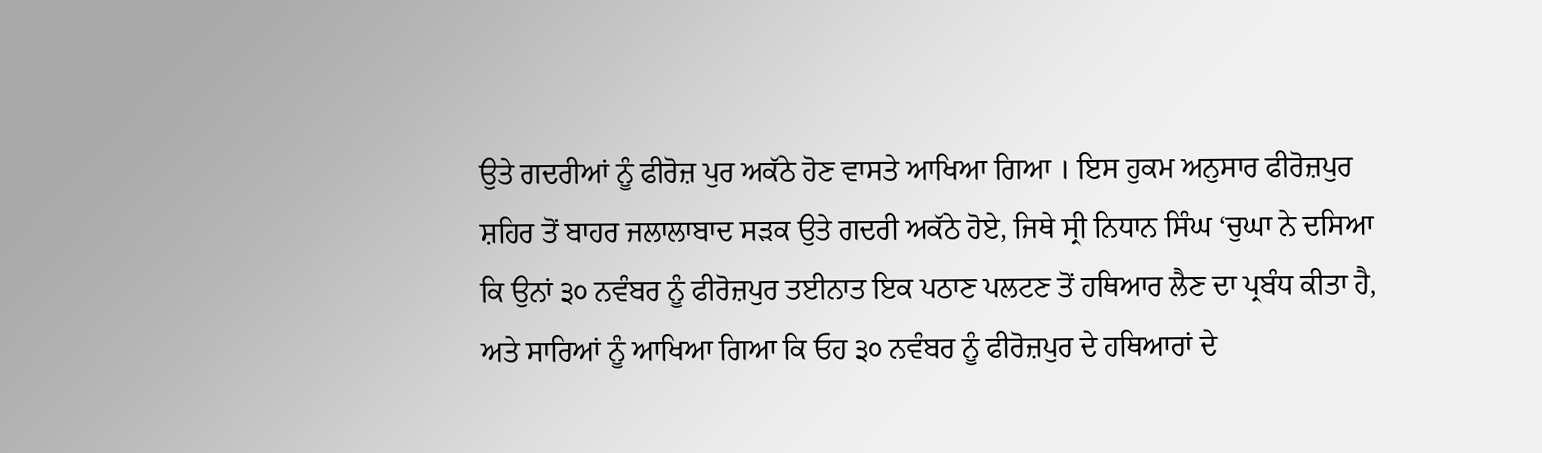ਉਤੇ ਗਦਰੀਆਂ ਨੂੰ ਫੀਰੋਜ਼ ਪੁਰ ਅਕੱਠੇ ਹੋਣ ਵਾਸਤੇ ਆਖਿਆ ਗਿਆ । ਇਸ ਹੁਕਮ ਅਨੁਸਾਰ ਫੀਰੋਜ਼ਪੁਰ ਸ਼ਹਿਰ ਤੋਂ ਬਾਹਰ ਜਲਾਲਾਬਾਦ ਸੜਕ ਉਤੇ ਗਦਰੀ ਅਕੱਠੇ ਹੋਏ, ਜਿਥੇ ਸ੍ਰੀ ਨਿਧਾਨ ਸਿੰਘ ‘ਚੁਘਾ ਨੇ ਦਸਿਆ ਕਿ ਉਨਾਂ ੩੦ ਨਵੰਬਰ ਨੂੰ ਫੀਰੋਜ਼ਪੁਰ ਤਈਨਾਤ ਇਕ ਪਠਾਣ ਪਲਟਣ ਤੋਂ ਹਥਿਆਰ ਲੈਣ ਦਾ ਪ੍ਰਬੰਧ ਕੀਤਾ ਹੈ, ਅਤੇ ਸਾਰਿਆਂ ਨੂੰ ਆਖਿਆ ਗਿਆ ਕਿ ਓਹ ੩੦ ਨਵੰਬਰ ਨੂੰ ਫੀਰੋਜ਼ਪੁਰ ਦੇ ਹਥਿਆਰਾਂ ਦੇ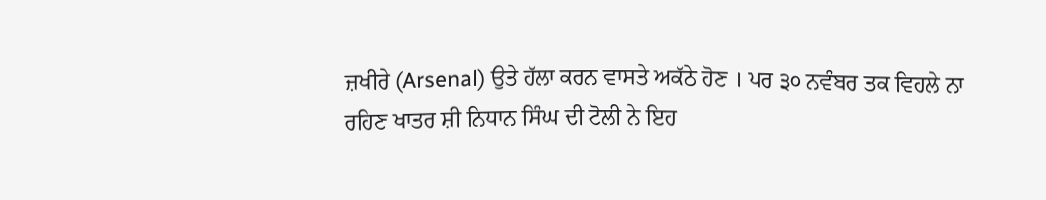ਜ਼ਖੀਰੇ (Arsenal) ਉਤੇ ਹੱਲਾ ਕਰਨ ਵਾਸਤੇ ਅਕੱਠੇ ਹੋਣ । ਪਰ ੩੦ ਨਵੰਬਰ ਤਕ ਵਿਹਲੇ ਨਾ ਰਹਿਣ ਖਾਤਰ ਸ਼ੀ ਨਿਧਾਨ ਸਿੰਘ ਦੀ ਟੋਲੀ ਨੇ ਇਹ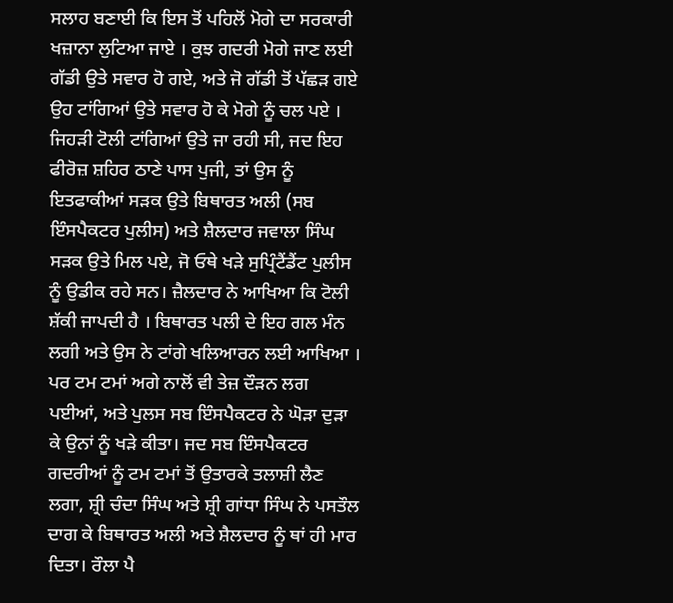ਸਲਾਹ ਬਣਾਈ ਕਿ ਇਸ ਤੋਂ ਪਹਿਲੋਂ ਮੋਗੇ ਦਾ ਸਰਕਾਰੀ ਖਜ਼ਾਨਾ ਲੁਟਿਆ ਜਾਏ । ਕੁਝ ਗਦਰੀ ਮੋਗੇ ਜਾਣ ਲਈ ਗੱਡੀ ਉਤੇ ਸਵਾਰ ਹੋ ਗਏ, ਅਤੇ ਜੋ ਗੱਡੀ ਤੋਂ ਪੱਛੜ ਗਏ ਉਹ ਟਾਂਗਿਆਂ ਉਤੇ ਸਵਾਰ ਹੋ ਕੇ ਮੋਗੇ ਨੂੰ ਚਲ ਪਏ । ਜਿਹੜੀ ਟੋਲੀ ਟਾਂਗਿਆਂ ਉਤੇ ਜਾ ਰਹੀ ਸੀ, ਜਦ ਇਹ ਫੀਰੋਜ਼ ਸ਼ਹਿਰ ਠਾਣੇ ਪਾਸ ਪੁਜੀ, ਤਾਂ ਉਸ ਨੂੰ ਇਤਫਾਕੀਆਂ ਸੜਕ ਉਤੇ ਬਿਥਾਰਤ ਅਲੀ (ਸਬ ਇੰਸਪੈਕਟਰ ਪੁਲੀਸ) ਅਤੇ ਸ਼ੈਲਦਾਰ ਜਵਾਲਾ ਸਿੰਘ ਸੜਕ ਉਤੇ ਮਿਲ ਪਏ, ਜੋ ਓਥੇ ਖੜੇ ਸੁਪ੍ਰਿੰਟੈਂਡੈਂਟ ਪੁਲੀਸ ਨੂੰ ਉਡੀਕ ਰਹੇ ਸਨ। ਜ਼ੈਲਦਾਰ ਨੇ ਆਖਿਆ ਕਿ ਟੋਲੀ ਸ਼ੱਕੀ ਜਾਪਦੀ ਹੈ । ਬਿਥਾਰਤ ਪਲੀ ਦੇ ਇਹ ਗਲ ਮੰਨ ਲਗੀ ਅਤੇ ਉਸ ਨੇ ਟਾਂਗੇ ਖਲਿਆਰਨ ਲਈ ਆਖਿਆ । ਪਰ ਟਮ ਟਮਾਂ ਅਗੇ ਨਾਲੋਂ ਵੀ ਤੇਜ਼ ਦੌੜਨ ਲਗ ਪਈਆਂ, ਅਤੇ ਪੁਲਸ ਸਬ ਇੰਸਪੈਕਟਰ ਨੇ ਘੋੜਾ ਦੁੜਾ ਕੇ ਉਨਾਂ ਨੂੰ ਖੜੇ ਕੀਤਾ। ਜਦ ਸਬ ਇੰਸਪੈਕਟਰ ਗਦਰੀਆਂ ਨੂੰ ਟਮ ਟਮਾਂ ਤੋਂ ਉਤਾਰਕੇ ਤਲਾਸ਼ੀ ਲੈਣ ਲਗਾ, ਸ਼੍ਰੀ ਚੰਦਾ ਸਿੰਘ ਅਤੇ ਸ਼੍ਰੀ ਗਾਂਧਾ ਸਿੰਘ ਨੇ ਪਸਤੌਲ ਦਾਗ ਕੇ ਬਿਥਾਰਤ ਅਲੀ ਅਤੇ ਸ਼ੈਲਦਾਰ ਨੂੰ ਥਾਂ ਹੀ ਮਾਰ ਦਿਤਾ। ਰੌਲਾ ਪੈ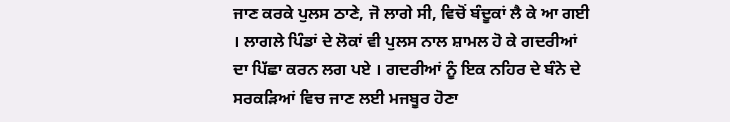ਜਾਣ ਕਰਕੇ ਪੁਲਸ ਠਾਣੇ, ਜੋ ਲਾਗੇ ਸੀ, ਵਿਚੋਂ ਬੰਦੂਕਾਂ ਲੈ ਕੇ ਆ ਗਈ । ਲਾਗਲੇ ਪਿੰਡਾਂ ਦੇ ਲੋਕਾਂ ਵੀ ਪੁਲਸ ਨਾਲ ਸ਼ਾਮਲ ਹੋ ਕੇ ਗਦਰੀਆਂ ਦਾ ਪਿੱਛਾ ਕਰਨ ਲਗ ਪਏ । ਗਦਰੀਆਂ ਨੂੰ ਇਕ ਨਹਿਰ ਦੇ ਬੰਨੇ ਦੇ ਸਰਕੜਿਆਂ ਵਿਚ ਜਾਣ ਲਈ ਮਜਬੂਰ ਹੋਣਾ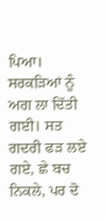ਪਿਆ। ਸਰਕੜਿਆਂ ਨੂੰ ਅਗ ਲਾ ਦਿੱਤੀ ਗਈ। ਸਤ ਗਦਰੀ ਫੜ ਲਏ ਗਏ, ਛੇ ਬਚ ਨਿਕਲੇ, ਪਰ ਦੋ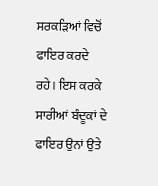ਸਰਕੜਿਆਂ ਵਿਚੋਂ ਫਾਇਰ ਕਰਦੇ ਰਹੇ। ਇਸ ਕਰਕੇ ਸਾਰੀਆਂ ਬੰਦੂਕਾਂ ਦੇ ਫਾਇਰ ਉਨਾਂ ਉਤੇ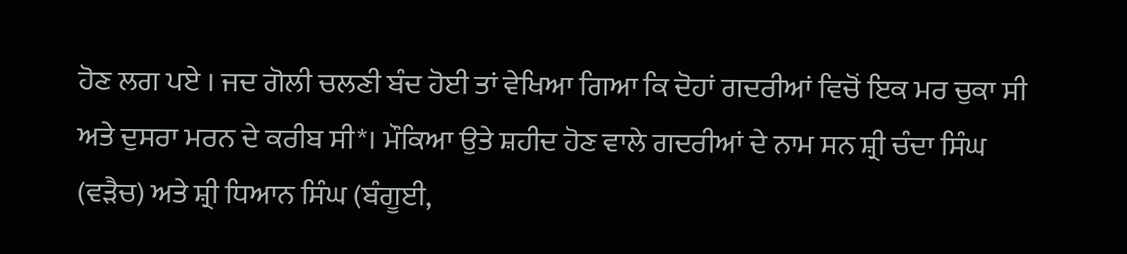ਹੋਣ ਲਗ ਪਏ । ਜਦ ਗੋਲੀ ਚਲਣੀ ਬੰਦ ਹੋਈ ਤਾਂ ਵੇਖਿਆ ਗਿਆ ਕਿ ਦੋਹਾਂ ਗਦਰੀਆਂ ਵਿਚੋਂ ਇਕ ਮਰ ਚੁਕਾ ਸੀ ਅਤੇ ਦੁਸਰਾ ਮਰਨ ਦੇ ਕਰੀਬ ਸੀ*। ਮੌਕਿਆ ਉਤੇ ਸ਼ਹੀਦ ਹੋਣ ਵਾਲੇ ਗਦਰੀਆਂ ਦੇ ਨਾਮ ਸਨ ਸ਼੍ਰੀ ਚੰਦਾ ਸਿੰਘ (ਵੜੈਚ) ਅਤੇ ਸ਼੍ਰੀ ਧਿਆਨ ਸਿੰਘ (ਬੰਗੂਈ,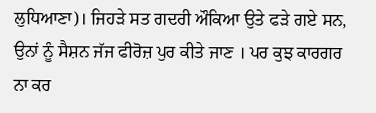ਲੁਧਿਆਣਾ)। ਜਿਹੜੇ ਸਤ ਗਦਰੀ ਔਕਿਆ ਉਤੇ ਫੜੇ ਗਏ ਸਨ, ਉਨਾਂ ਨੂੰ ਸੈਸ਼ਨ ਜੱਜ ਫੀਰੋਜ਼ ਪੁਰ ਕੀਤੇ ਜਾਣ । ਪਰ ਕੁਝ ਕਾਰਗਰ ਨਾ ਕਰ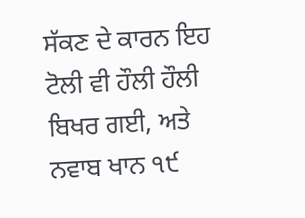ਸੱਕਣ ਦੇ ਕਾਰਨ ਇਹ ਟੋਲੀ ਵੀ ਹੌਲੀ ਹੌਲੀ ਬਿਖਰ ਗਈ, ਅਤੇ ਨਵਾਬ ਖਾਨ ੧੯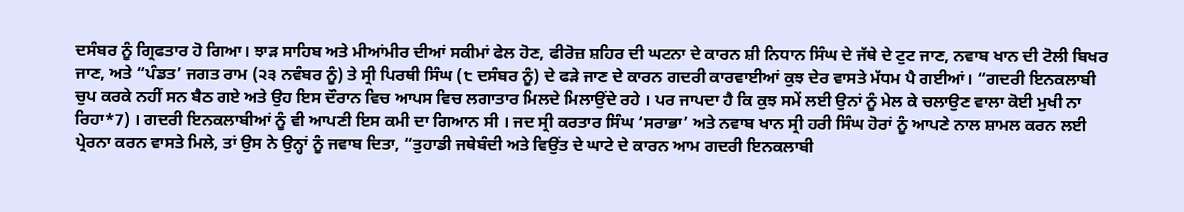ਦਸੰਬਰ ਨੂੰ ਗ੍ਰਿਫਤਾਰ ਹੋ ਗਿਆ। ਝਾੜ ਸਾਹਿਬ ਅਤੇ ਮੀਆਂਮੀਰ ਦੀਆਂ ਸਕੀਮਾਂ ਫੇਲ ਹੋਣ, ਫੀਰੋਜ਼ ਸ਼ਹਿਰ ਦੀ ਘਟਨਾ ਦੇ ਕਾਰਨ ਸ਼ੀ ਨਿਧਾਨ ਸਿੰਘ ਦੇ ਜੱਥੇ ਦੇ ਟੁਟ ਜਾਣ, ਨਵਾਬ ਖਾਨ ਦੀ ਟੋਲੀ ਬਿਖਰ ਜਾਣ, ਅਤੇ “ਪੰਡਤ’ ਜਗਤ ਰਾਮ (੨੩ ਨਵੰਬਰ ਨੂੰ) ਤੇ ਸ੍ਰੀ ਪਿਰਥੀ ਸਿੰਘ (੮ ਦਸੰਬਰ ਨੂੰ) ਦੇ ਫੜੇ ਜਾਣ ਦੇ ਕਾਰਨ ਗਦਰੀ ਕਾਰਵਾਈਆਂ ਕੁਝ ਦੇਰ ਵਾਸਤੇ ਮੱਧਮ ਪੈ ਗਈਆਂ। “ਗਦਰੀ ਇਨਕਲਾਬੀ ਚੁਪ ਕਰਕੇ ਨਹੀਂ ਸਨ ਬੈਠ ਗਏ ਅਤੇ ਉਹ ਇਸ ਦੌਰਾਨ ਵਿਚ ਆਪਸ ਵਿਚ ਲਗਾਤਾਰ ਮਿਲਦੇ ਮਿਲਾਉਂਦੇ ਰਹੇ । ਪਰ ਜਾਪਦਾ ਹੈ ਕਿ ਕੁਝ ਸਮੇਂ ਲਈ ਉਨਾਂ ਨੂੰ ਮੇਲ ਕੇ ਚਲਾਉਣ ਵਾਲਾ ਕੋਈ ਮੁਖੀ ਨਾ ਰਿਹਾ*7) । ਗਦਰੀ ਇਨਕਲਾਬੀਆਂ ਨੂੰ ਵੀ ਆਪਣੀ ਇਸ ਕਮੀ ਦਾ ਗਿਆਨ ਸੀ । ਜਦ ਸ੍ਰੀ ਕਰਤਾਰ ਸਿੰਘ ‘ਸਰਾਭਾ’ ਅਤੇ ਨਵਾਬ ਖਾਨ ਸ੍ਰੀ ਹਰੀ ਸਿੰਘ ਹੋਰਾਂ ਨੂੰ ਆਪਣੇ ਨਾਲ ਸ਼ਾਮਲ ਕਰਨ ਲਈ ਪ੍ਰੇਰਨਾ ਕਰਨ ਵਾਸਤੇ ਮਿਲੇ, ਤਾਂ ਉਸ ਨੇ ਉਨ੍ਹਾਂ ਨੂੰ ਜਵਾਬ ਦਿਤਾ, “ਤੁਹਾਡੀ ਜਥੇਬੰਦੀ ਅਤੇ ਵਿਉਂਤ ਦੇ ਘਾਟੇ ਦੇ ਕਾਰਨ ਆਮ ਗਦਰੀ ਇਨਕਲਾਬੀ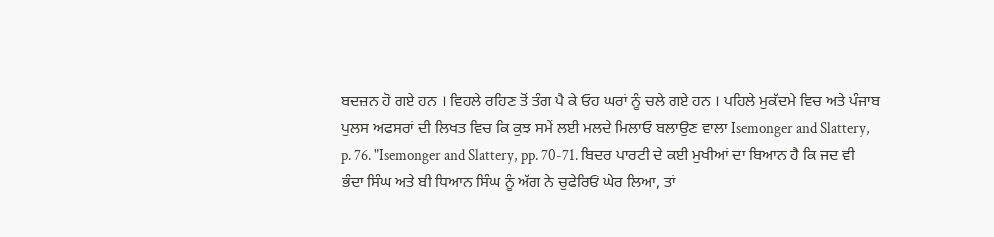ਬਦਜ਼ਨ ਹੋ ਗਏ ਹਨ । ਵਿਹਲੇ ਰਹਿਣ ਤੋਂ ਤੰਗ ਪੈ ਕੇ ਓਹ ਘਰਾਂ ਨੂੰ ਚਲੇ ਗਏ ਹਨ । ਪਹਿਲੇ ਮੁਕੱਦਮੇ ਵਿਚ ਅਤੇ ਪੰਜਾਬ ਪੁਲਸ ਅਫਸਰਾਂ ਦੀ ਲਿਖਤ ਵਿਚ ਕਿ ਕੁਝ ਸਮੇਂ ਲਈ ਮਲਦੇ ਮਿਲਾਓ ਬਲਾਉਣ ਵਾਲਾ Isemonger and Slattery, p. 76. "Isemonger and Slattery, pp. 70-71. ਬਿਦਰ ਪਾਰਟੀ ਦੇ ਕਈ ਮੁਖੀਆਂ ਦਾ ਬਿਆਨ ਹੈ ਕਿ ਜਦ ਵੀ ਭੰਦਾ ਸਿੰਘ ਅਤੇ ਬੀ ਧਿਆਨ ਸਿੰਘ ਨੂੰ ਅੱਗ ਨੇ ਚੁਫੇਰਿਓਂ ਘੇਰ ਲਿਆ, ਤਾਂ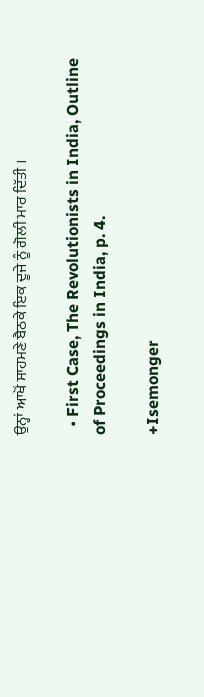ਉਨ੍ਹਾਂ ਆਖੋਂ ਸਾਹਮਣੇ ਬੈਠਕੇ ਇਕ ਦੂਜੇ ਨੂੰ ਗੋਲੀ ਮਾਰ ਦਿੱਤੀ ।

  • First Case, The Revolutionists in India, Outline of Proceedings in India, p. 4.

+Isemonger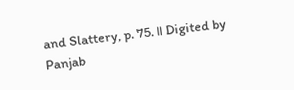and Slattery, p. 75. ॥ Digited by Panjab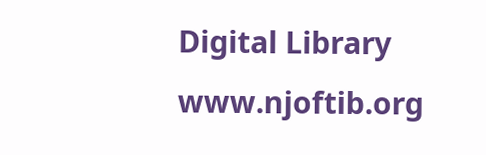Digital Library www.njoftib.org